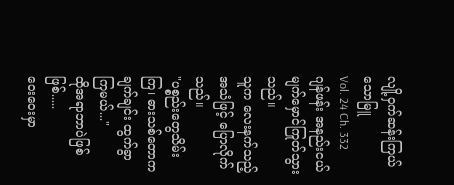လျို့ဝှက်ဆန်းကြယ်သောမြူ
Vol. 24 Ch. 332
ဂျန်ဖန်း အနည်းငယ်မျက်မှောင်ကြုတ်သွားသည်။
သူက လေးနက်သည့်အသံဖြင့် ပြောလိုက်သည်။
"ပစ္စည်းတွေသိမ်းကြ၊ ဓားသစ်တောက ချက်ချင်း ထွက်ခွာကြမယ်..."
ထိုအရာဘာပဲဖြစ်ဖြစ်.....
ဝေးဝေးမှာ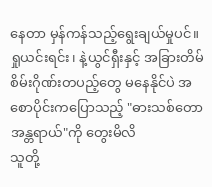နေတာ မှန်ကန်သည့်ရွေးချယ်မှုပင်။
ရှုယင်းရင်း၊ နဲ့ယွင်ရှီးနှင့် အခြားတိမ်စိမ်းဂိုဏ်းတပည့်တွေ မနေနိုင်ပဲ အစောပိုင်းကပြောသည့် "ဓားသစ်တောအန္တရာယ်"ကို တွေးမိလိ
သူတို့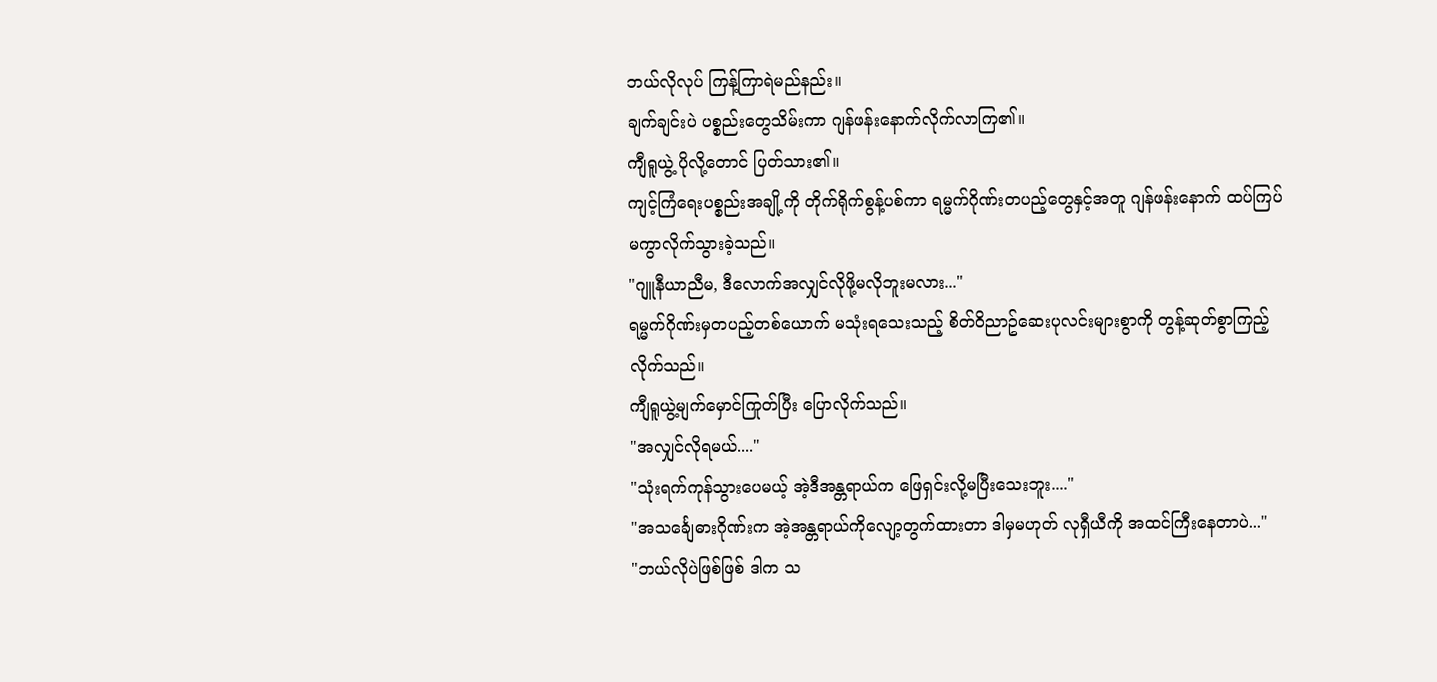ဘယ်လိုလုပ် ကြန့်ကြာရဲမည်နည်း။
ချက်ချင်းပဲ ပစ္စည်းတွေသိမ်းကာ ဂျန်ဖန်းနောက်လိုက်လာကြ၏။
ကျီရူယွဲ့ ပိုလို့တောင် ပြတ်သား၏။
ကျင့်ကြံရေးပစ္စည်းအချို့ကို တိုက်ရိုက်စွန့်ပစ်ကာ ရမ္မက်ဂိုဏ်းတပည့်တွေနှင့်အတူ ဂျန်ဖန်းနောက် ထပ်ကြပ်မကွာလိုက်သွားခဲ့သည်။
"ဂျူနီယာညီမ, ဒီလောက်အလျှင်လိုဖို့မလိုဘူးမလား..."
ရမ္မက်ဂိုဏ်းမှတပည့်တစ်ယောက် မသုံးရသေးသည့် စိတ်ဝိညာဥ်ဆေးပုလင်းများစွာကို တွန့်ဆုတ်စွာကြည့်လိုက်သည်။
ကျီရူယွဲ့မျက်မှောင်ကြုတ်ပြီး ပြောလိုက်သည်။
"အလျှင်လိုရမယ်...."
"သုံးရက်ကုန်သွားပေမယ့် အဲ့ဒီအန္တရာယ်က ဖြေရှင်းလို့မပြီးသေးဘူး...."
"အသင်္ချေဓားဂိုဏ်းက အဲ့အန္တရာယ်ကိုလျော့တွက်ထားတာ ဒါမှမဟုတ် လုရှီယီကို အထင်ကြီးနေတာပဲ..."
"ဘယ်လိုပဲဖြစ်ဖြစ် ဒါက သ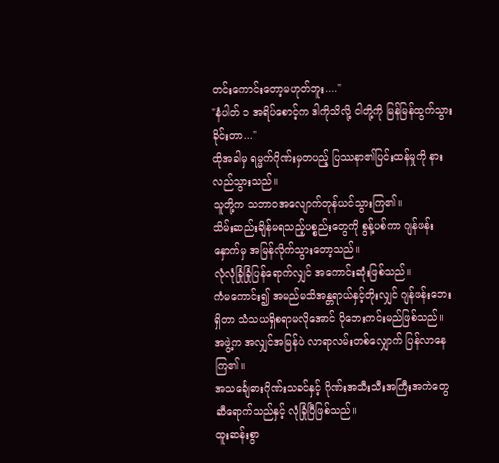တင်းကောင်းတော့မဟုတ်ဘူး...."
"နံပါတ် ၁ အရိပ်စောင့်က ဒါကိုသိလို့ ငါတို့ကို မြန်မြန်ထွက်သွားခိုင်းတာ..."
ထိုအခါမှ ရမ္မက်ဂိုဏ်းမှတပည့် ပြဿနာ၏ပြင်းထန်မှုကို နားလည်သွားသည်။
သူတို့က သဘာဝအလျောက်တုန်ယင်သွားကြ၏။
သိမ်းဆည်းချိန်မရသည့်ပစ္စည်းတွေကို စွန့်ပစ်ကာ ဂျန်ဖန်းနှောက်မှ အမြန်လိုက်သွားတော့သည်။
လုံလုံခြုံခြုံပြန်ရောက်လျှင် အကောင်းဆုံးဖြစ်သည်။
ကံမကောင်း၍ အမည်မသိအန္တရာယ်နှင့်တိုးလျှင် ဂျန်ဖန်းဘေးရှိတာ သံသယရှိစရာမလိုအောင် ပိုဘေးကင်းမည်ဖြစ်သည်။
အဖွဲ့က အလျှင်အမြန်ပဲ လာရာလမ်းတစ်လျှောက် ပြန်လာနေကြ၏။
အသင်္ချေဓားဂိုဏ်းသခင်နှင့် ဂိုဏ်းအသီးသီးအကြီးအကဲတွေဆီရောက်သည်နှင့် လုံခြုံပြီဖြစ်သည်။
ထူးဆန်းစွာ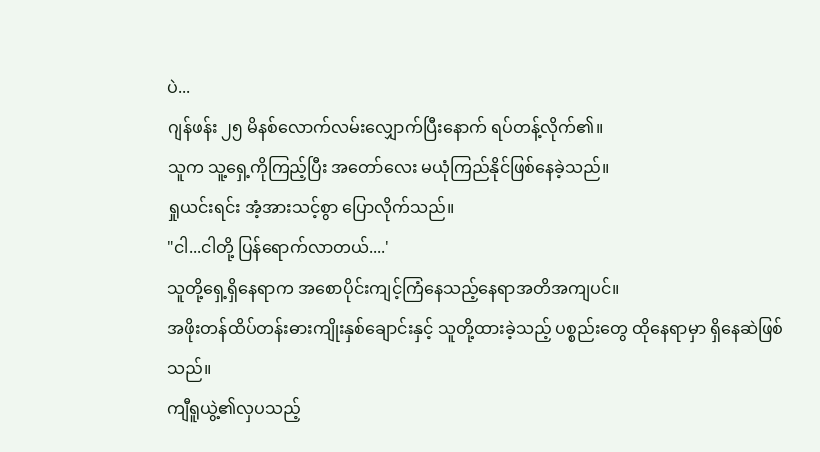ပဲ...
ဂျန်ဖန်း ၂၅ မိနစ်လောက်လမ်းလျှောက်ပြီးနောက် ရပ်တန့်လိုက်၏။
သူက သူ့ရှေ့ကိုကြည့်ပြီး အတော်လေး မယုံကြည်နိုင်ဖြစ်နေခဲ့သည်။
ရှုယင်းရင်း အံ့အားသင့်စွာ ပြောလိုက်သည်။
"ငါ...ငါတို့ ပြန်ရောက်လာတယ်....'
သူတို့ရှေ့ရှိနေရာက အစောပိုင်းကျင့်ကြံနေသည့်နေရာအတိအကျပင်။
အဖိုးတန်ထိပ်တန်းဓားကျိုးနှစ်ချောင်းနှင့် သူတို့ထားခဲ့သည့် ပစ္စည်းတွေ ထိုနေရာမှာ ရှိနေဆဲဖြစ်သည်။
ကျီရူယွဲ့၏လှပသည့်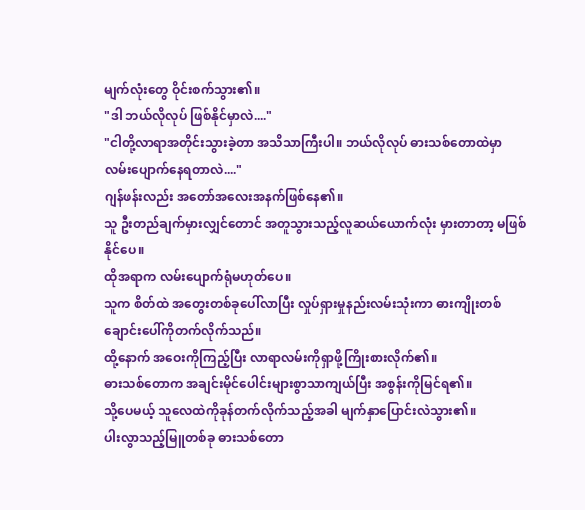မျက်လုံးတွေ ဝိုင်းစက်သွား၏။
"ဒါ ဘယ်လိုလုပ် ဖြစ်နိုင်မှာလဲ...."
"ငါတို့လာရာအတိုင်းသွားခဲ့တာ အသိသာကြီးပါ။ ဘယ်လိုလုပ် ဓားသစ်တောထဲမှာ လမ်းပျောက်နေရတာလဲ...."
ဂျန်ဖန်းလည်း အတော်အလေးအနက်ဖြစ်နေ၏။
သူ ဦးတည်ချက်မှားလျှင်တောင် အတူသွားသည့်လူဆယ်ယောက်လုံး မှားတာတာ့ မဖြစ်နိုင်ပေ။
ထိုအရာက လမ်းပျောက်ရုံမဟုတ်ပေ။
သူက စိတ်ထဲ အတွေးတစ်ခုပေါ်လာပြီး လှုပ်ရှားမှုနည်းလမ်းသုံးကာ ဓားကျိုးတစ်ချောင်းပေါ်ကိုတက်လိုက်သည်။
ထို့နောက် အဝေးကိုကြည့်ပြီး လာရာလမ်းကိုရှာဖို့ကြိုးစားလိုက်၏။
ဓားသစ်တောက အချင်းမိုင်ပေါင်းများစွာသာကျယ်ပြီး အစွန်းကိုမြင်ရ၏။
သို့ပေမယ့် သူလေထဲကိုခုန်တက်လိုက်သည့်အခါ မျက်နှာပြောင်းလဲသွား၏။
ပါးလွာသည့်မြူတစ်ခု ဓားသစ်တော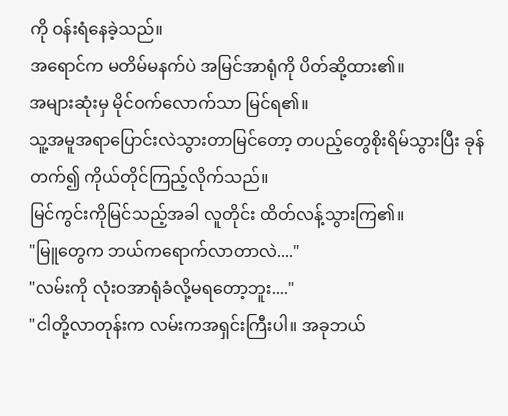ကို ဝန်းရံနေခဲ့သည်။
အရောင်က မတိမ်မနက်ပဲ အမြင်အာရုံကို ပိတ်ဆို့ထား၏။
အများဆုံးမှ မိုင်ဝက်လောက်သာ မြင်ရ၏။
သူ့အမူအရာပြောင်းလဲသွားတာမြင်တော့ တပည့်တွေစိုးရိမ်သွားပြီး ခုန်တက်၍ ကိုယ်တိုင်ကြည့်လိုက်သည်။
မြင်ကွင်းကိုမြင်သည့်အခါ လူတိုင်း ထိတ်လန့်သွားကြ၏။
"မြူတွေက ဘယ်ကရောက်လာတာလဲ...."
"လမ်းကို လုံးဝအာရုံခံလို့မရတော့ဘူး...."
"ငါတို့လာတုန်းက လမ်းကအရှင်းကြီးပါ။ အခုဘယ်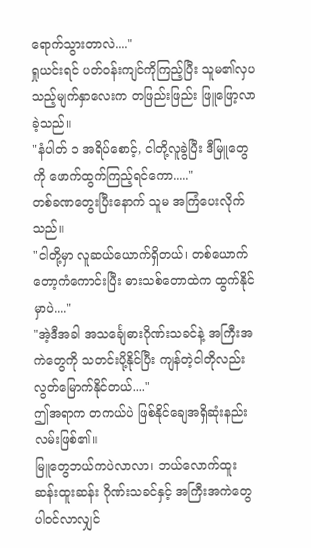ရောက်သွားတာလဲ...."
ရှုယင်းရင် ပတ်ဝန်းကျင်ကိုကြည့်ပြီး သူမ၏လှပသည့်မျက်နှာလေးက တဖြည်းဖြည်း ဖြူဖြော့လာခဲ့သည်။
"နံပါတ် ၁ အရိပ်စောင့်, ငါတို့လူခွဲပြီး ဒီမြူတွေကို ဖောက်ထွက်ကြည့်ရင်ကော....."
တစ်ခဏတွေးပြီးနောက် သူမ အကြံပေးလိုက်သည်။
"ငါတို့မှာ လူဆယ်ယောက်ရှိတယ်၊ တစ်ယောက်တော့ကံကောင်းပြီး ဓားသစ်တောထဲက ထွက်နိုင်မှာပဲ...."
"အဲ့ဒီအခါ အသင်္ချေဓားဂိုဏ်းသခင်နဲ့ အကြီးအကဲတွေကို သတင်းပို့နိုင်ပြီး ကျန်တဲ့ငါတိုလည်း လွတ်မြောက်နိုင်တယ်...."
ဤအရာက တကယ်ပဲ ဖြစ်နိုင်ချေအရှိဆုံးနည်းလမ်းဖြစ်၏။
မြူတွေဘယ်ကပဲလာလာ၊ ဘယ်လောက်ထူးဆန်းထူးဆန်း ဂိုဏ်းသခင်နှင့် အကြီးအကဲတွေပါဝင်လာလျှင်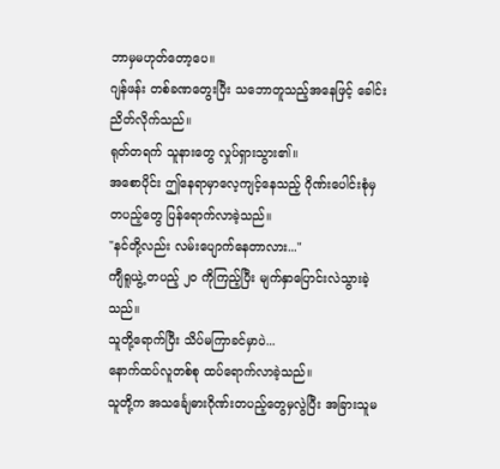ဘာမှမဟုတ်တော့ပေ။
ဂျန်ဖန်း တစ်ခဏတွေးပြီး သဘောတူသည့်အနေဖြင့် ခေါင်းညိတ်လိုက်သည်။
ရုတ်တရက် သူနားတွေ လှုပ်ရှားသွား၏။
အစောပိုင်း ဤနေရာမှာလေ့ကျင့်နေသည့် ဂိုဏ်းပေါင်းစုံမှတပည့်တွေ ပြန်ရောက်လာခဲ့သည်။
"နင်တို့လည်း လမ်းပျောက်နေတာလား..."
ကျီရူယွဲ့ တပည့် ၂၀ ကိုကြည့်ပြီး မျက်နှာပြောင်းလဲသွားခဲ့သည်။
သူတို့ရောက်ပြီး သိပ်မကြာခင်မှာပဲ...
နောက်ထပ်လူတစ်စု ထပ်ရောက်လာခဲ့သည်။
သူတို့က အသင်္ချေဓားဂိုဏ်းတပည့်တွေမှလွဲပြီး အခြားသူမ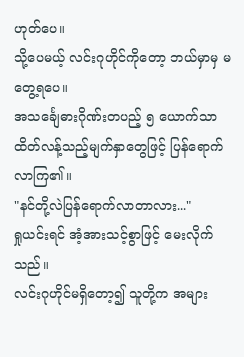ဟုတ်ပေ။
သို့ပေမယ့် လင်းဂုဟိုင်ကိုတော့ ဘယ်မှာမှ မတွေ့ရပေ။
အသင်္ချေဓားဂိုဏ်းတပည့် ၅ ယောက်သာ ထိတ်လန့်သည့်မျက်နှာတွေဖြင့် ပြန်ရောက်လာကြ၏။
"နင်တို့လဲပြန်ရောက်လာတာလား..."
ရှုယင်းရင် အံ့အားသင့်စွာဖြင့် မေးလိုက်သည်။
လင်းဂုဟိုင်မရှိတော့၍ သူတို့က အများ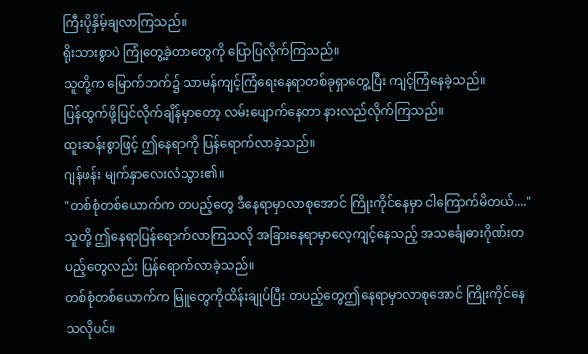ကြီးပိုနှိမ့်ချလာကြသည်။
ရိုးသားစွာပဲ ကြုံတွေ့ခဲ့တာတွေကို ပြောပြလိုက်ကြသည်။
သူတို့က မြောက်ဘက်၌ သာမန်ကျင့်ကြံရေးနေရာတစ်ခုရှာတွေ့ပြီး ကျင့်ကြံနေခဲ့သည်။
ပြန်ထွက်ဖို့ပြင်လိုက်ချိန်မှာတော့ လမ်းပျောက်နေတာ နားလည်လိုက်ကြသည်။
ထူးဆန်းစွာဖြင့် ဤနေရာကို ပြန်ရောက်လာခဲ့သည်။
ဂျန်ဖန်း မျက်နှာလေးလံသွား၏။
"တစ်စုံတစ်ယောက်က တပည့်တွေ ဒီနေရာမှာလာစုအောင် ကြိုးကိုင်နေမှာ ငါကြောက်မိတယ်...."
သူတို့ ဤနေရာပြန်ရောက်လာကြသလို အခြားနေရာမှာလေ့ကျင့်နေသည့် အသင်္ချေဓားဂိုဏ်းတပည့်တွေလည်း ပြန်ရောက်လာခဲ့သည်။
တစ်စုံတစ်ယောက်က မြူတွေကိုထိန်းချုပ်ပြီး တပည့်တွေဤနေရာမှာလာစုအောင် ကြိုးကိုင်နေသလိုပင်။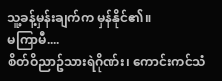သူ့ခန့်မှန်းချက်က မှန်နိုင်၏။
မကြာမီ....
စိတ်ဝိညာဥ်သားရဲဂိုဏ်း၊ ကောင်းကင်သံ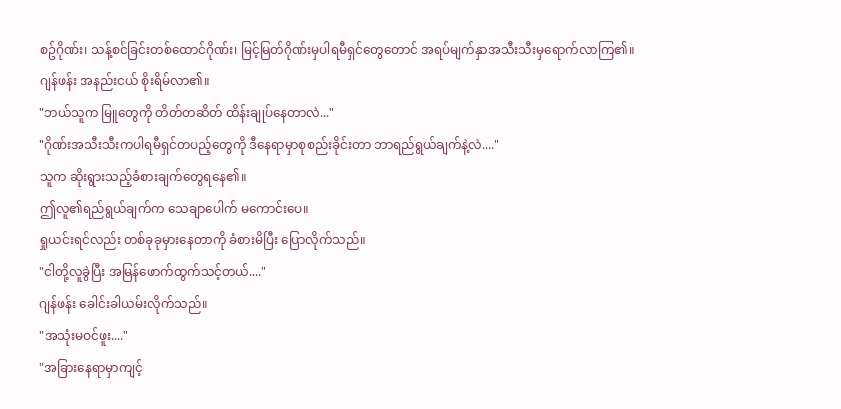စဥ်ဂိုဏ်း၊ သန့်စင်ခြင်းတစ်ထောင်ဂိုဏ်း၊ မြင့်မြတ်ဂိုဏ်းမှပါရမီရှင်တွေတောင် အရပ်မျက်နှာအသီးသီးမှရောက်လာကြ၏။
ဂျန်ဖန်း အနည်းငယ် စိုးရိမ်လာ၏။
"ဘယ်သူက မြူတွေကို တိတ်တဆိတ် ထိန်းချုပ်နေတာလဲ..."
"ဂိုဏ်းအသီးသီးကပါရမီရှင်တပည့်တွေကို ဒီနေရာမှာစုစည်းခိုင်းတာ ဘာရည်ရွယ်ချက်နဲ့လဲ...."
သူက ဆိုးရွားသည့်ခံစားချက်တွေရနေ၏။
ဤလူ၏ရည်ရွယ်ချက်က သေချာပေါက် မကောင်းပေ။
ရှုယင်းရင်လည်း တစ်ခုခုမှားနေတာကို ခံစားမိပြီး ပြောလိုက်သည်။
"ငါတို့လူခွဲပြီး အမြန်ဖောက်ထွက်သင့်တယ်...."
ဂျန်ဖန်း ခေါင်းခါယမ်းလိုက်သည်။
"အသုံးမဝင်ဖူး...."
"အခြားနေရာမှာကျင့်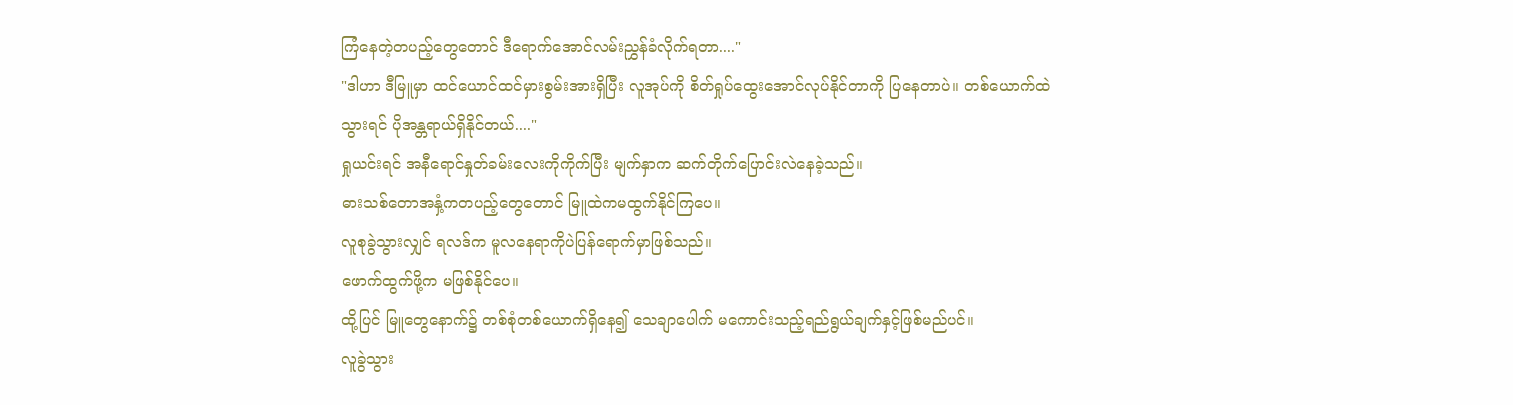ကြံနေတဲ့တပည့်တွေတောင် ဒီရောက်အောင်လမ်းညွှန်ခံလိုက်ရတာ...."
"ဒါဟာ ဒီမြူမှာ ထင်ယောင်ထင်မှားစွမ်းအားရှိပြီး လူအုပ်ကို စိတ်ရှုပ်ထွေးအောင်လုပ်နိုင်တာကို ပြနေတာပဲ။ တစ်ယောက်ထဲသွားရင် ပိုအန္တရာယ်ရှိနိုင်တယ်...."
ရှုယင်းရင် အနီရောင်နှုတ်ခမ်းလေးကိုကိုက်ပြီး မျက်နှာက ဆက်တိုက်ပြောင်းလဲနေခဲ့သည်။
ဓားသစ်တောအနှံ့ကတပည့်တွေတောင် မြူထဲကမထွက်နိုင်ကြပေ။
လူစုခွဲသွားလျှင် ရလဒ်က မူလနေရာကိုပဲပြန်ရောက်မှာဖြစ်သည်။
ဖောက်ထွက်ဖို့က မဖြစ်နိုင်ပေ။
ထို့ပြင် မြူတွေနောက်၌ တစ်စုံတစ်ယောက်ရှိနေ၍ သေချာပေါက် မကောင်းသည့်ရည်ရွယ်ချက်နှင့်ဖြစ်မည်ပင်။
လူခွဲသွား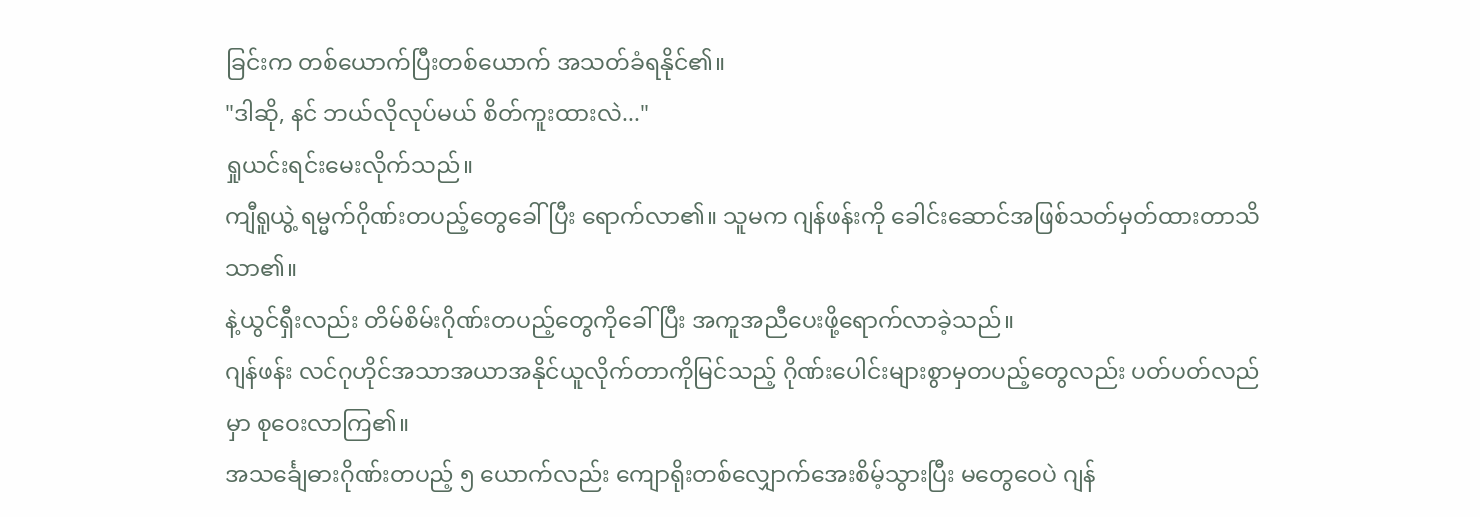ခြင်းက တစ်ယောက်ပြီးတစ်ယောက် အသတ်ခံရနိုင်၏။
"ဒါဆို, နင် ဘယ်လိုလုပ်မယ် စိတ်ကူးထားလဲ..."
ရှုယင်းရင်းမေးလိုက်သည်။
ကျီရူယွဲ့ ရမ္မက်ဂိုဏ်းတပည့်တွေခေါ်ပြီး ရောက်လာ၏။ သူမက ဂျန်ဖန်းကို ခေါင်းဆောင်အဖြစ်သတ်မှတ်ထားတာသိသာ၏။
နဲ့ယွင်ရှီးလည်း တိမ်စိမ်းဂိုဏ်းတပည့်တွေကိုခေါ်ပြီး အကူအညီပေးဖို့ရောက်လာခဲ့သည်။
ဂျန်ဖန်း လင်ဂုဟိုင်အသာအယာအနိုင်ယူလိုက်တာကိုမြင်သည့် ဂိုဏ်းပေါင်းများစွာမှတပည့်တွေလည်း ပတ်ပတ်လည်မှာ စုဝေးလာကြ၏။
အသင်္ချေဓားဂိုဏ်းတပည့် ၅ ယောက်လည်း ကျောရိုးတစ်လျှောက်အေးစိမ့်သွားပြီး မတွေဝေပဲ ဂျန်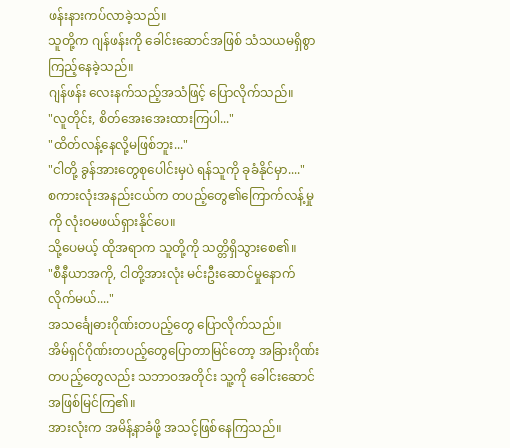ဖန်းနားကပ်လာခဲ့သည်။
သူတို့က ဂျန်ဖန်းကို ခေါင်းဆောင်အဖြစ် သံသယမရှိစွာကြည့်နေခဲ့သည်။
ဂျန်ဖန်း လေးနက်သည့်အသံဖြင့် ပြောလိုက်သည်။
"လူတိုင်း, စိတ်အေးအေးထားကြပါ..."
"ထိတ်လန့်နေလို့မဖြစ်ဘူး..."
"ငါတို့ ခွန်အားတွေစုပေါင်းမှပဲ ရန်သူကို ခုခံနိုင်မှာ...."
စကားလုံးအနည်းငယ်က တပည့်တွေ၏ကြောက်လန့်မှုကို လုံးဝမဖယ်ရှားနိုင်ပေ။
သို့ပေမယ့် ထိုအရာက သူတို့ကို သတ္တိရှိသွားစေ၏။
"စီနီယာအကို, ငါတို့အားလုံး မင်းဦးဆောင်မှုနောက်လိုက်မယ်...."
အသင်္ချေဓားဂိုဏ်းတပည့်တွေ ပြောလိုက်သည်။
အိမ်ရှင်ဂိုဏ်းတပည့်တွေပြောတာမြင်တော့ အခြားဂိုဏ်းတပည့်တွေလည်း သဘာဝအတိုင်း သူ့ကို ခေါင်းဆောင်အဖြစ်မြင်ကြ၏။
အားလုံးက အမိန့်နာခံဖို့ အသင့်ဖြစ်နေကြသည်။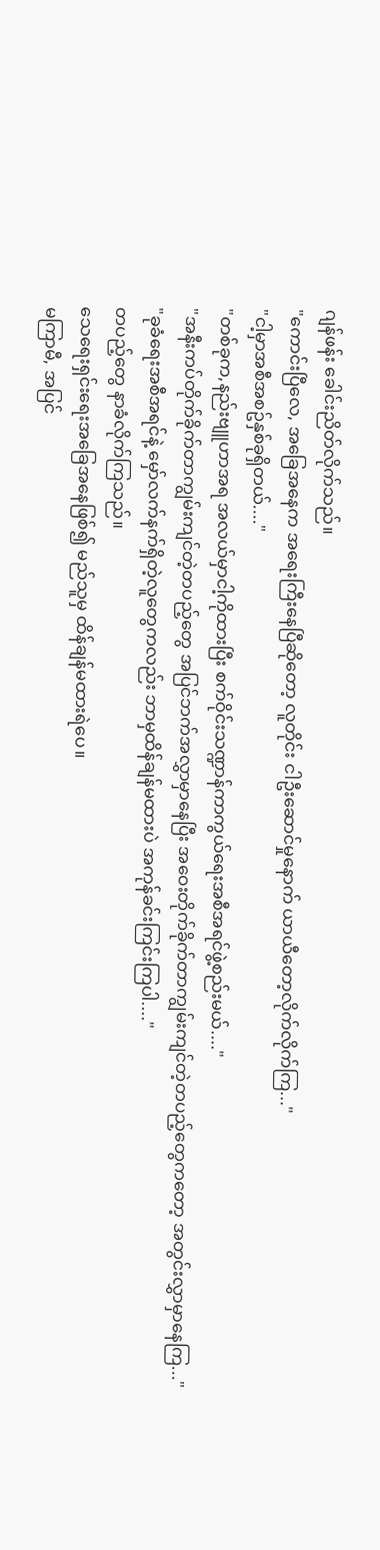ဂျန်ဖန်း ခေါင်းညိတ်လိုက်သည်။
"ကောင်းပြီလေ, အခြေအနေက အရေးကြီးနေပြီဆိုတော့ လူတိုင်း ငါဦးဆောင်မှုနောက် ယာယီတော့လိုက်လိုက်ကြ..."
"ငါ့မှာအစီအစဥ်နှစ်ခုရှိတယ်...."
"တစ်ခုက,နည်းဗျူဟာအရ အလယ်မှာငါ့ကိုထားပြီး စက်ဝိုင်းသဏ္ဍာန်ကာကွယ်ရေးအစီအရင်ဖွဲ့စည်းမယ်...."
"အနီးကပ်တိုက်ခိုက်တာကျွမ်းကျင်တဲ့တပည့်တွေ အပြင်ဘက်အလွှာမှာနေပြီး အဝေးတိုက်ခိုက်တာကျွမ်းကျင်တဲ့တပည့်တွေကတော့ အတွင်းလွှာမှာနေကြ..."
"ခုခံရေးအစီအရင်နဲ့ မှော်လက်နက်ရှိတဲ့လူတွေကလည်း ဘာမှထိန်ချန်မထားပဲ အကုန်ခင်းကြင်းကြပါ...."
တပည့်တွေ နာခံလိုက်ကြသည်။
သေရေးရှင်းရေးအခြေအနေဖြစ်၍ မည်သူမှ ထိန်ချန်မထားရဲပေ။
မကြာမီ, အပြင်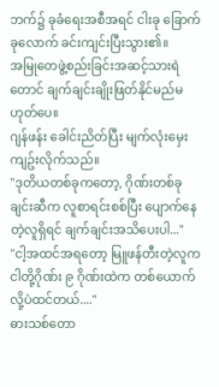ဘက်၌ ခုခံရေးအစီအရင် ငါးခု ခြောက်ခုလောက် ခင်းကျင်းပြီးသွား၏။
အမြုတေဖွဲ့စည်းခြင်းအဆင့်သားရဲတောင် ချက်ချင်းချိုးဖြတ်နိုင်မည်မဟုတ်ပေ။
ဂျန်ဖန်း ခေါင်းညိတ်ပြီး မျက်လုံးမှေးကျဥ်းလိုက်သည်။
"ဒုတိယတစ်ခုကတော့, ဂိုဏ်းတစ်ခုချင်းဆီက လူစာရင်းစစ်ပြီး ပျောက်နေတဲ့လူရှိရင် ချက်ချင်းအသိပေးပါ..."
"ငါ့အထင်အရတော့ မြူဖန်တီးတဲ့လူက ငါတို့ဂိုဏ်း ၉ ဂိုဏ်းထဲက တစ်ယောက်လို့ပဲထင်တယ်...."
ဓားသစ်တော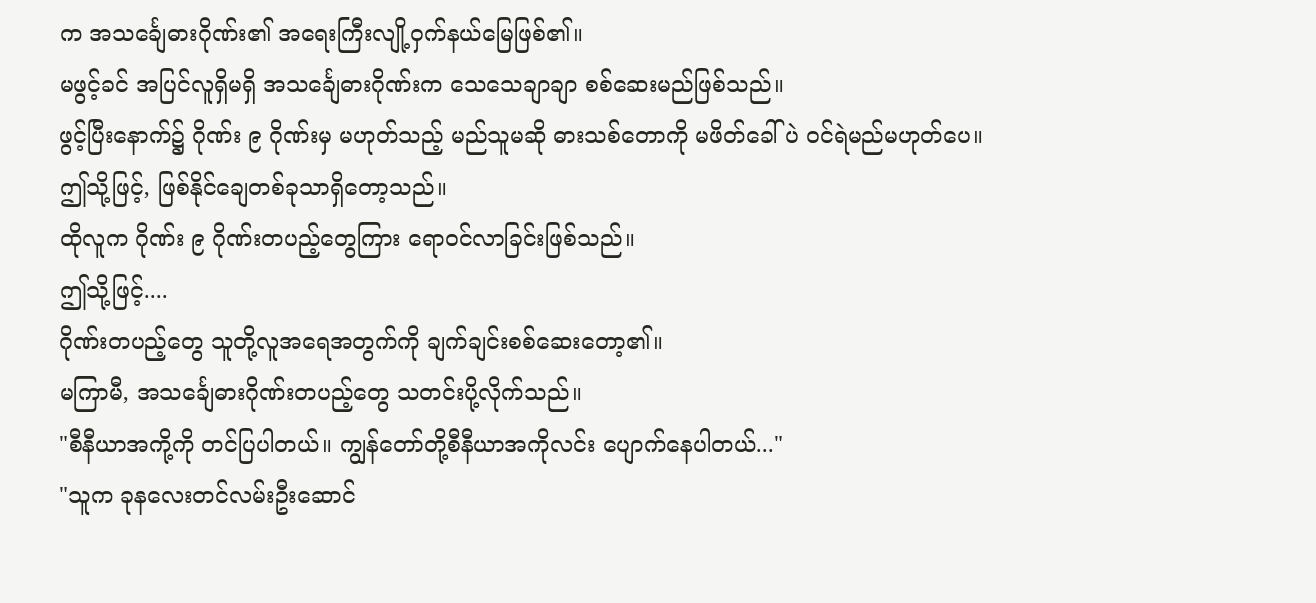က အသင်္ချေဓားဂိုဏ်း၏ အရေးကြီးလျို့ဝှက်နယ်မြေဖြစ်၏။
မဖွင့်ခင် အပြင်လူရှိမရှိ အသင်္ချေဓားဂိုဏ်းက သေသေချာချာ စစ်ဆေးမည်ဖြစ်သည်။
ဖွင့်ပြီးနောက်၌ ဂိုဏ်း ၉ ဂိုဏ်းမှ မဟုတ်သည့် မည်သူမဆို ဓားသစ်တောကို မဖိတ်ခေါ်ပဲ ဝင်ရဲမည်မဟုတ်ပေ။
ဤသို့ဖြင့်, ဖြစ်နိုင်ချေတစ်ခုသာရှိတော့သည်။
ထိုလူက ဂိုဏ်း ၉ ဂိုဏ်းတပည့်တွေကြား ရောဝင်လာခြင်းဖြစ်သည်။
ဤသို့ဖြင့်....
ဂိုဏ်းတပည့်တွေ သူတို့လူအရေအတွက်ကို ချက်ချင်းစစ်ဆေးတော့၏။
မကြာမီ, အသင်္ချေဓားဂိုဏ်းတပည့်တွေ သတင်းပို့လိုက်သည်။
"စီနီယာအကို့ကို တင်ပြပါတယ်။ ကျွန်တော်တို့စီနီယာအကိုလင်း ပျောက်နေပါတယ်..."
"သူက ခုနလေးတင်လမ်းဦးဆောင်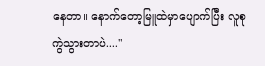နေတာ။ နောက်တော့မြူထဲမှာပျောက်ပြီး လူစုကွဲသွားတာပဲ...."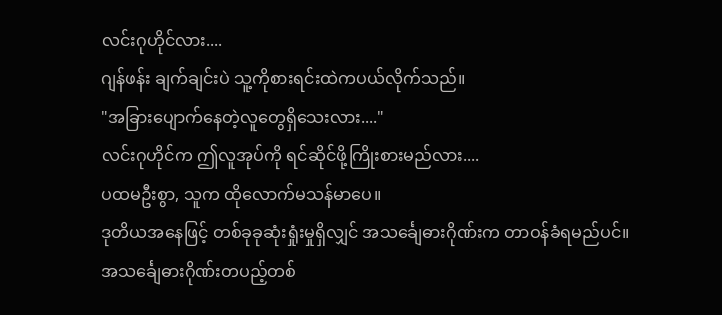လင်းဂုဟိုင်လား....
ဂျန်ဖန်း ချက်ချင်းပဲ သူ့ကိုစားရင်းထဲကပယ်လိုက်သည်။
"အခြားပျောက်နေတဲ့လူတွေရှိသေးလား...."
လင်းဂုဟိုင်က ဤလူအုပ်ကို ရင်ဆိုင်ဖို့ကြိုးစားမည်လား....
ပထမဦးစွာ, သူက ထိုလောက်မသန်မာပေ။
ဒုတိယအနေဖြင့် တစ်ခုခုဆုံးရှုံးမှုရှိလျှင် အသင်္ချေဓားဂိုဏ်းက တာဝန်ခံရမည်ပင်။
အသင်္ချေဓားဂိုဏ်းတပည့်တစ်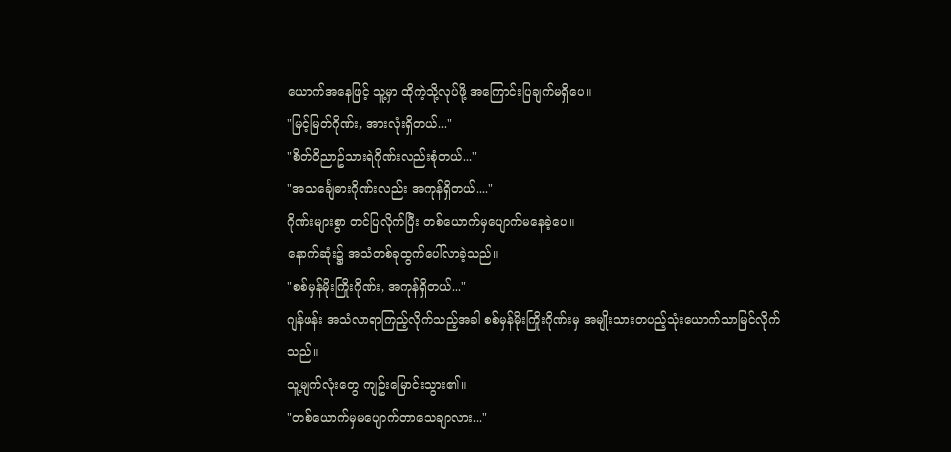ယောက်အနေဖြင့် သူ့မှာ ထိုကဲ့သို့လုပ်ဖို့ အကြောင်းပြချက်မရှိပေ။
"မြင့်မြတ်ဂိုဏ်း, အားလုံးရှိတယ်..."
"စိတ်ဝိညာဥ်သားရဲဂိုဏ်းလည်းစုံတယ်..."
"အသင်္ချေဓားဂိုဏ်းလည်း အကုန်ရှိတယ်...."
ဂိုဏ်းများစွာ တင်ပြလိုက်ပြီး တစ်ယောက်မှပျောက်မနေခဲ့ပေ။
နောက်ဆုံး၌ အသံတစ်ခုထွက်ပေါ်လာခဲ့သည်။
"စစ်မှန်မိုးကြိုးဂိုဏ်း, အကုန်ရှိတယ်..."
ဂျန်ဖန်း အသံလာရာကြည့်လိုက်သည့်အခါ စစ်မှန်မိုးကြိုးဂိုဏ်းမှ အမျိုးသားတပည့်သုံးယောက်သာမြင်လိုက်သည်။
သူ့မျက်လုံးတွေ ကျဥ်းမြောင်းသွား၏။
"တစ်ယောက်မှမပျောက်တာသေချာလား..."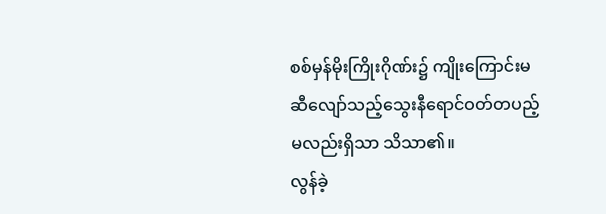စစ်မှန်မိုးကြိုးဂိုဏ်း၌ ကျိုးကြောင်းမဆီလျော်သည့်သွေးနီရောင်ဝတ်တပည့်မလည်းရှိသာ သိသာ၏။
လွန်ခဲ့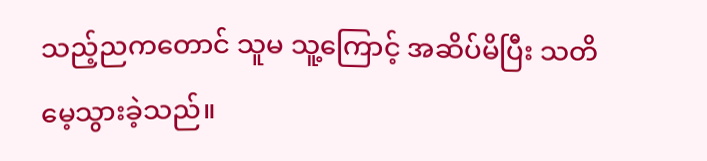သည့်ညကတောင် သူမ သူ့ကြောင့် အဆိပ်မိပြီး သတိမေ့သွားခဲ့သည်။